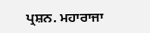ਪ੍ਰਸ਼ਨ. ਮਹਾਰਾਜਾ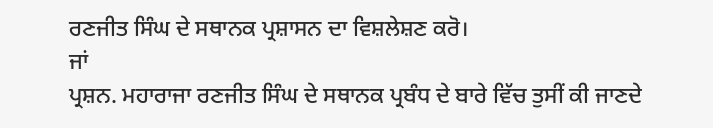ਰਣਜੀਤ ਸਿੰਘ ਦੇ ਸਥਾਨਕ ਪ੍ਰਸ਼ਾਸਨ ਦਾ ਵਿਸ਼ਲੇਸ਼ਣ ਕਰੋ।
ਜਾਂ
ਪ੍ਰਸ਼ਨ. ਮਹਾਰਾਜਾ ਰਣਜੀਤ ਸਿੰਘ ਦੇ ਸਥਾਨਕ ਪ੍ਰਬੰਧ ਦੇ ਬਾਰੇ ਵਿੱਚ ਤੁਸੀਂ ਕੀ ਜਾਣਦੇ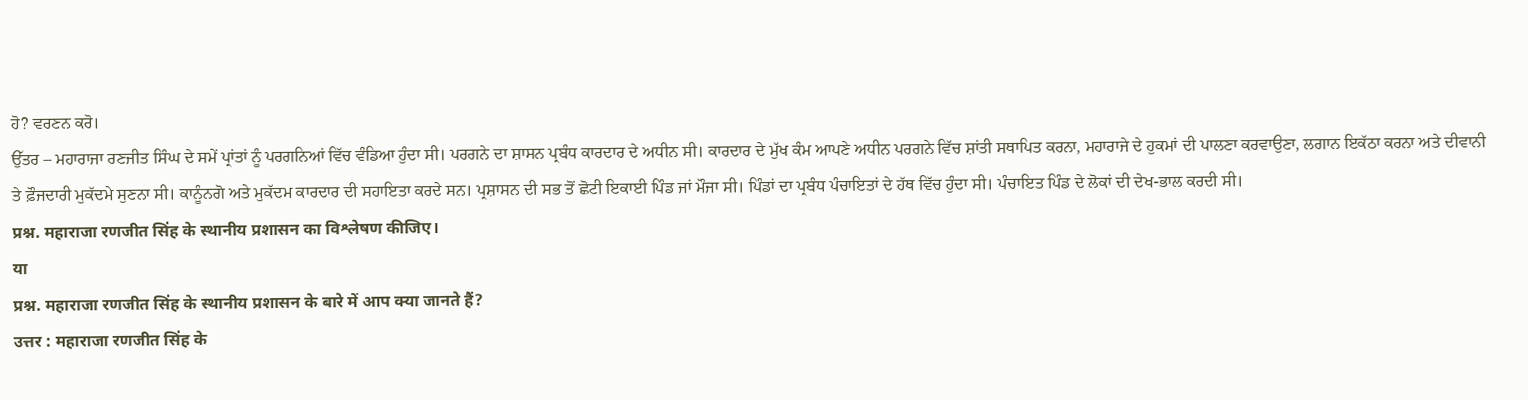ਹੋ? ਵਰਣਨ ਕਰੋ।
ਉੱਤਰ – ਮਹਾਰਾਜਾ ਰਣਜੀਤ ਸਿੰਘ ਦੇ ਸਮੇਂ ਪ੍ਰਾਂਤਾਂ ਨੂੰ ਪਰਗਨਿਆਂ ਵਿੱਚ ਵੰਡਿਆ ਹੁੰਦਾ ਸੀ। ਪਰਗਨੇ ਦਾ ਸ਼ਾਸਨ ਪ੍ਰਬੰਧ ਕਾਰਦਾਰ ਦੇ ਅਧੀਨ ਸੀ। ਕਾਰਦਾਰ ਦੇ ਮੁੱਖ ਕੰਮ ਆਪਣੇ ਅਧੀਨ ਪਰਗਨੇ ਵਿੱਚ ਸ਼ਾਂਤੀ ਸਥਾਪਿਤ ਕਰਨਾ, ਮਹਾਰਾਜੇ ਦੇ ਹੁਕਮਾਂ ਦੀ ਪਾਲਣਾ ਕਰਵਾਉਣਾ, ਲਗਾਨ ਇਕੱਠਾ ਕਰਨਾ ਅਤੇ ਦੀਵਾਨੀ ਤੇ ਫ਼ੌਜਦਾਰੀ ਮੁਕੱਦਮੇ ਸੁਣਨਾ ਸੀ। ਕਾਨੂੰਨਗੋ ਅਤੇ ਮੁਕੱਦਮ ਕਾਰਦਾਰ ਦੀ ਸਹਾਇਤਾ ਕਰਦੇ ਸਨ। ਪ੍ਰਸ਼ਾਸਨ ਦੀ ਸਭ ਤੋਂ ਛੋਟੀ ਇਕਾਈ ਪਿੰਡ ਜਾਂ ਮੌਜਾ ਸੀ। ਪਿੰਡਾਂ ਦਾ ਪ੍ਰਬੰਧ ਪੰਚਾਇਤਾਂ ਦੇ ਹੱਥ ਵਿੱਚ ਹੁੰਦਾ ਸੀ। ਪੰਚਾਇਤ ਪਿੰਡ ਦੇ ਲੋਕਾਂ ਦੀ ਦੇਖ-ਭਾਲ ਕਰਦੀ ਸੀ।
प्रश्न. महाराजा रणजीत सिंह के स्थानीय प्रशासन का विश्लेषण कीजिए।
या
प्रश्न. महाराजा रणजीत सिंह के स्थानीय प्रशासन के बारे में आप क्या जानते हैं?
उत्तर : महाराजा रणजीत सिंह के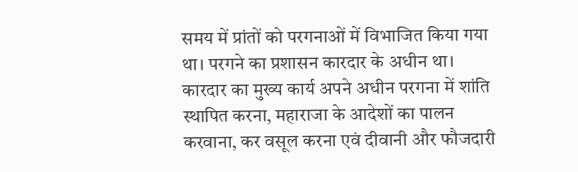समय में प्रांतों को परगनाओं में विभाजित किया गया था। परगने का प्रशासन कारदार के अधीन था। कारदार का मुख्य कार्य अपने अधीन परगना में शांति स्थापित करना, महाराजा के आदेशों का पालन करवाना, कर वसूल करना एवं दीवानी और फौजदारी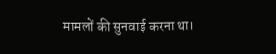मामलों की सुनवाई करना था।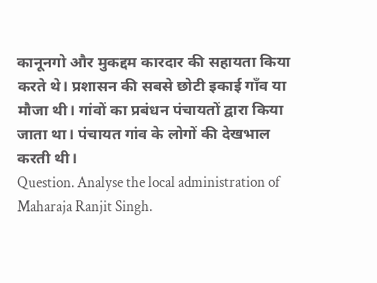कानूनगो और मुकद्दम कारदार की सहायता किया करते थे। प्रशासन की सबसे छोटी इकाई गाँव या मौजा थी। गांवों का प्रबंधन पंचायतों द्वारा किया जाता था। पंचायत गांव के लोगों की देखभाल करती थी।
Question. Analyse the local administration of Maharaja Ranjit Singh.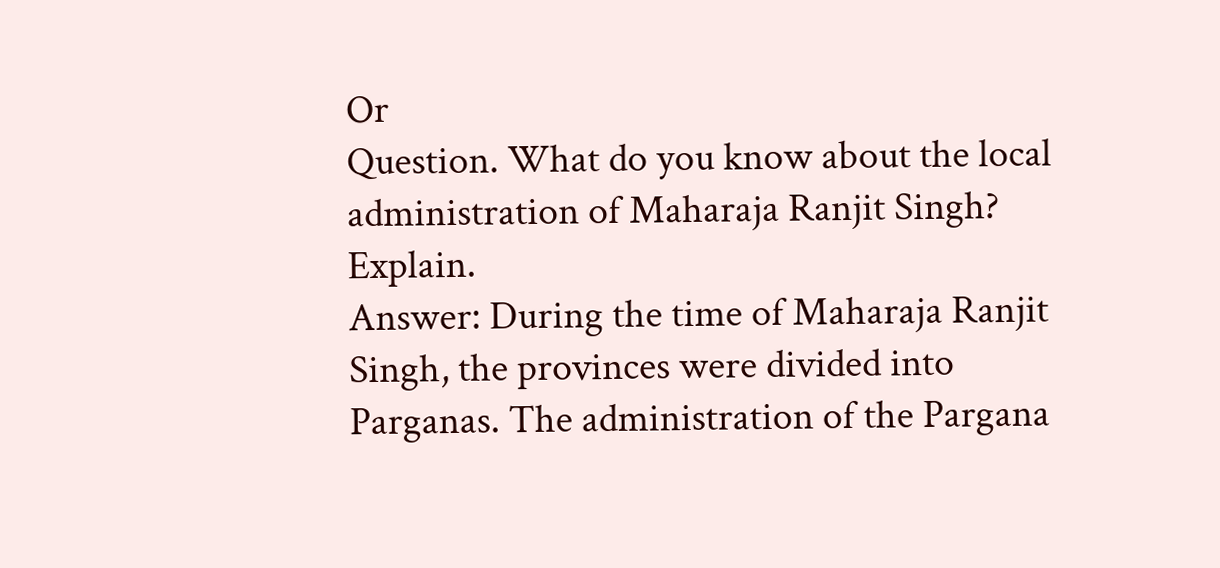Or
Question. What do you know about the local administration of Maharaja Ranjit Singh? Explain.
Answer: During the time of Maharaja Ranjit Singh, the provinces were divided into Parganas. The administration of the Pargana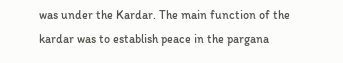was under the Kardar. The main function of the kardar was to establish peace in the pargana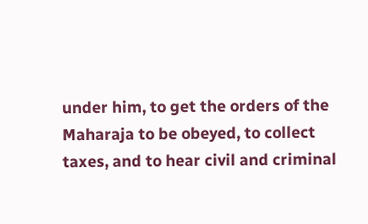under him, to get the orders of the Maharaja to be obeyed, to collect taxes, and to hear civil and criminal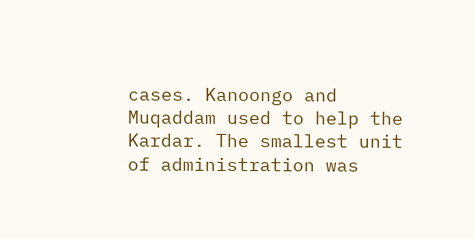cases. Kanoongo and Muqaddam used to help the Kardar. The smallest unit of administration was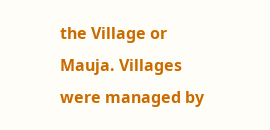the Village or Mauja. Villages were managed by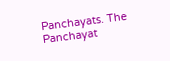Panchayats. The Panchayat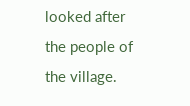looked after the people of the village.